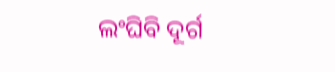ଲଂଘିବି ଦୂର୍ଗ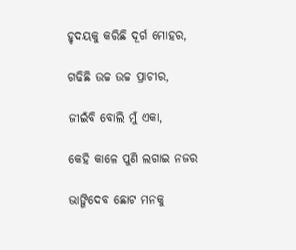ହୃଦୟକୁ କରିଛି ଦୂର୍ଗ ମୋହର,

ଗଢିଛି ଉଚ୍ଚ ଉଚ୍ଚ ପ୍ରାଚୀର,

ଜୀଇଁବି ବୋଲି ମୁଁ ଏକା,

କେହି କାଳେ ପୁଣି ଲଗାଇ ନଜର

ଭାଙ୍ଗିଦେବ ଛୋଟ ମନକୁ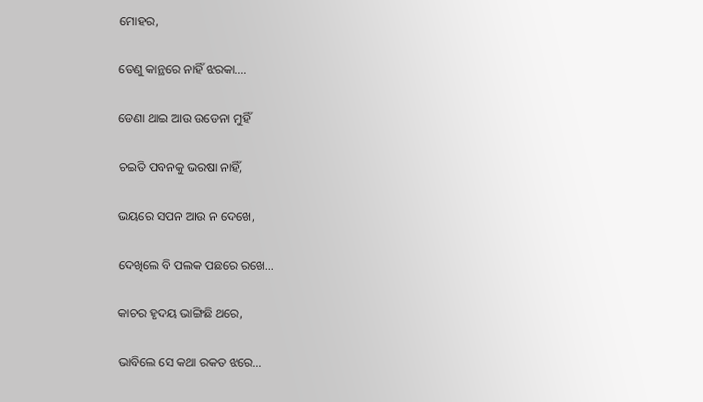ମୋହର,

ତେଣୁ କାନ୍ଥରେ ନାହିଁ ଝରକା….

ଡେଣା ଥାଇ ଆଉ ଉଡେନା ମୁହିଁ

ଚଇତି ପବନକୁ ଭରଷା ନାହିଁ,

ଭୟରେ ସପନ ଆଉ ନ ଦେଖେ,

ଦେଖିଲେ ବି ପଲକ ପଛରେ ରଖେ…

କାଚର ହୃଦୟ ଭାଙ୍ଗିଛି ଥରେ,

ଭାବିଲେ ସେ କଥା ରକତ ଝରେ…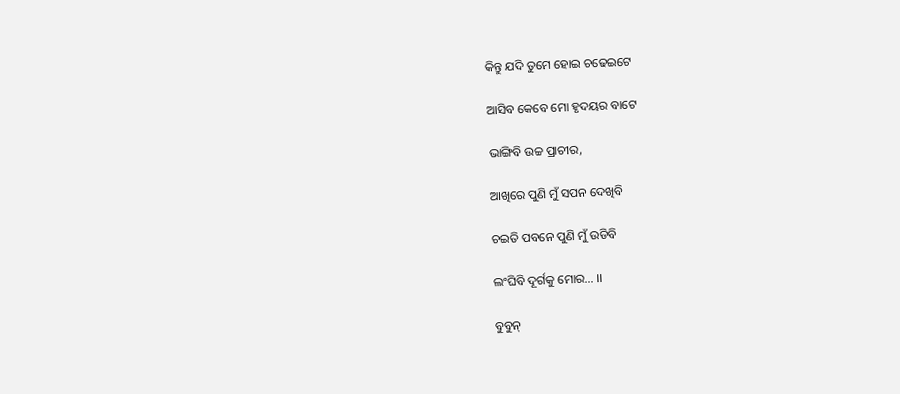କିନ୍ତୁ ଯଦି ତୁମେ ହୋଇ ଚଢେଇଟେ

ଆସିବ କେବେ ମୋ ହୃଦୟର ବାଟେ

ଭାଙ୍ଗିବି ଉଚ୍ଚ ପ୍ରାଚୀର,

ଆଖିରେ ପୁଣି ମୁଁ ସପନ ଦେଖିବି

ଚଇତି ପବନେ ପୁଣି ମୁଁ ଉଡିବି

ଲଂଘିବି ଦୂର୍ଗକୁ ମୋର… ।।

ବୁବୁନ୍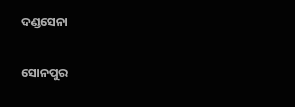ଦଣ୍ଡସେନା

ସୋନପୁର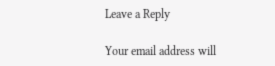Leave a Reply

Your email address will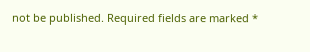not be published. Required fields are marked *